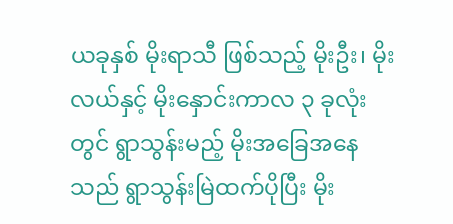ယခုနှစ် မိုးရာသီ ဖြစ်သည့် မိုးဦး၊ မိုးလယ်နှင့် မိုးနှောင်းကာလ ၃ ခုလုံးတွင် ရွာသွန်းမည့် မိုးအခြေအနေသည် ရွာသွန်းမြဲထက်ပိုပြီး မိုး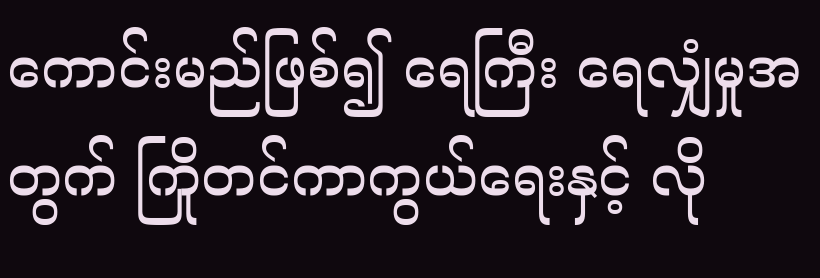ကောင်းမည်ဖြစ်၍ ရေကြီး ရေလျှံမှုအတွက် ကြိုတင်ကာကွယ်ရေးနှင့် လို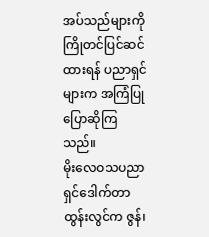အပ်သည်များကို ကြိုတင်ပြင်ဆင်ထားရန် ပညာရှင်များက အကြံပြု ပြောဆိုကြသည်။
မိုးလေဝသပညာရှင်ဒေါက်တာထွန်းလွင်က ဇွန်၊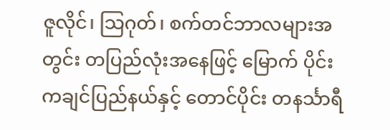ဇူလိုင်၊ သြဂုတ်၊ စက်တင်ဘာလများအတွင်း တပြည်လုံးအနေဖြင့် မြောက် ပိုင်း ကချင်ပြည်နယ်နှင့် တောင်ပိုင်း တနင်္သာရီ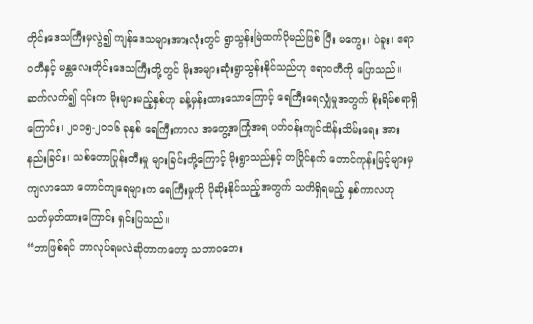တိုင်းဒေသကြီးမှလွဲ၍ ကျန်ဒေသများအားလုံးတွင် ရွာသွန်းမြဲထက်ပိုမည်ဖြစ် ပြီး မကွေး၊ ပဲခူး၊ ဧရာဝတီနှင့် မန္တလေးတိုင်းဒေသကြီးတို့တွင် မိုးအများဆုံးရွာသွန်းနိုင်သည်ဟု ဧရာဝတီကို ပြောသည်။
ဆက်လက်၍ ၎င်းက မိုးများမည့်နှစ်ဟု ခန့်မှန်းထားသောကြောင့် ရေကြီးရေလျှံမှုအတွက် စိုးရိမ်စရာရှိကြောင်း၊ ၂၀၁၅-၂၀၁၆ ခုနှစ် ရေကြီးကာလ အတွေ့အကြုံအရ ပတ်ဝန်းကျင်ထိန်းသိမ်းရေး အားနည်းခြင်း၊ သစ်တောပြုန်းတီးမှု များခြင်းတို့ကြောင့် မိုးရွာသည်နှင့် တပြိုင်နက် တောင်ကုန်းမြင့်များမှ ကျလာသော တောင်ကျရေများက ရေကြီးမှုကို ပိုဆိုးနိုင်သည့်အတွက် သတိရှိရမည့် နှစ်ကာလဟု သတ်မှတ်ထားကြောင်း ရှင်းပြသည်။
“ဘာဖြစ်ရင် ဘာလုပ်ရမလဲဆိုတာကတော့ သဘာဝဘေး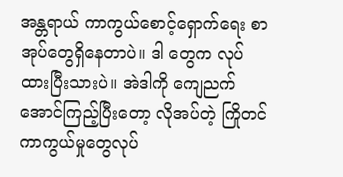အန္တရာယ် ကာကွယ်စောင့်ရှောက်ရေး စာအုပ်တွေရှိနေတာပဲ။ ဒါ တွေက လုပ်ထားပြီးသားပဲ။ အဲဒါကို ကျေညက်အောင်ကြည့်ပြီးတော့ လိုအပ်တဲ့ ကြိုတင်ကာကွယ်မှုတွေလုပ်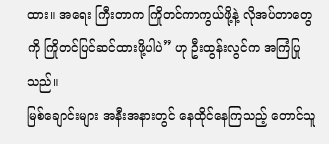ထား။ အရေး ကြီးတာက ကြိုတင်ကာကွယ်ဖို့နဲ့ လိုအပ်တာတွေကို ကြိုတင်ပြင်ဆင်ထားဖို့ပါပဲ” ဟု ဦးထွန်းလွင်က အကြံပြုသည်။
မြစ်ချောင်းများ အနီးအနားတွင် နေထိုင်နေကြသည့် တောင်သူ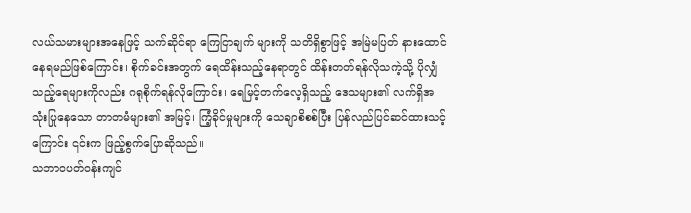လယ်သမားများအနေဖြင့် သက်ဆိုင်ရာ ကြေငြာချက် များကို သတိရှိစွာဖြင့် အမြဲမပြတ် နားထောင်နေရမည်ဖြစ်ကြောင်း၊ စိုက်ခင်းအတွက် ရေထိန်းသည့်နေရာတွင် ထိန်းတတ်ရန်လိုသကဲ့သို့ ပိုလျှံသည့်ရေများကိုလည်း ဂရုစိုက်ရန်လိုကြောင်း၊ ရေမြင့်တက်လေ့ရှိသည့် ဒေသများ၏ လက်ရှိအသုံးပြုနေသော တာတမံများ၏ အမြင့်၊ ကြံ့ခိုင်မှုများကို သေချာစိစစ်ပြီး ပြန်လည်ပြင်ဆင်ထားသင့်ကြောင်း ၎င်းက ဖြည့်စွက်ပြောဆိုသည်။
သဘာဝပတ်ဝန်းကျင်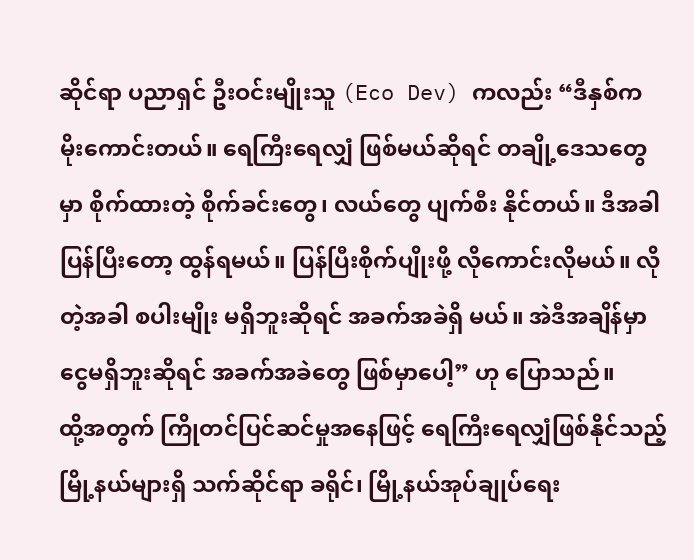ဆိုင်ရာ ပညာရှင် ဦးဝင်းမျိုးသူ (Eco Dev) ကလည်း “ဒီနှစ်က မိုးကောင်းတယ်။ ရေကြီးရေလျှံ ဖြစ်မယ်ဆိုရင် တချို့ဒေသတွေမှာ စိုက်ထားတဲ့ စိုက်ခင်းတွေ၊ လယ်တွေ ပျက်စီး နိုင်တယ်။ ဒီအခါ ပြန်ပြီးတော့ ထွန်ရမယ်။ ပြန်ပြီးစိုက်ပျိုးဖို့ လိုကောင်းလိုမယ်။ လိုတဲ့အခါ စပါးမျိုး မရှိဘူးဆိုရင် အခက်အခဲရှိ မယ်။ အဲဒီအချိန်မှာ ငွေမရှိဘူးဆိုရင် အခက်အခဲတွေ ဖြစ်မှာပေါ့” ဟု ပြောသည်။
ထို့အတွက် ကြိုတင်ပြင်ဆင်မှုအနေဖြင့် ရေကြီးရေလျှံဖြစ်နိုင်သည့် မြို့နယ်များရှိ သက်ဆိုင်ရာ ခရိုင်၊ မြို့နယ်အုပ်ချုပ်ရေး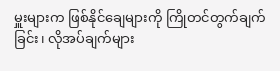မှူးများက ဖြစ်နိုင်ချေများကို ကြိုတင်တွက်ချက်ခြင်း၊ လိုအပ်ချက်များ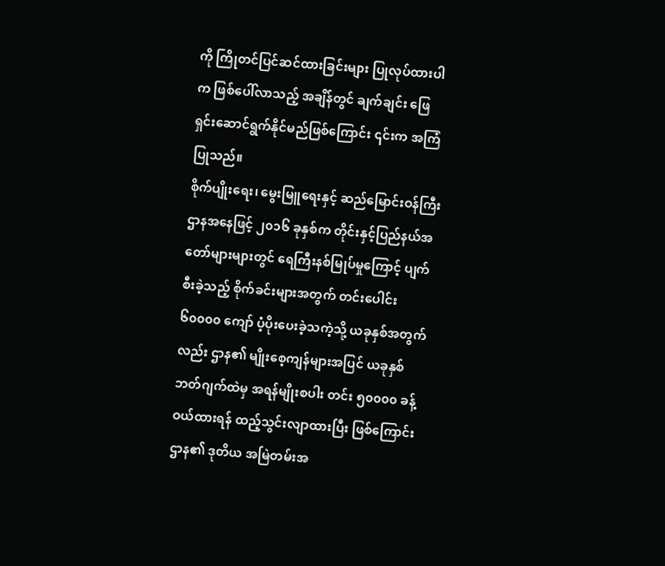ကို ကြိုတင်ပြင်ဆင်ထားခြင်းများ ပြုလုပ်ထားပါက ဖြစ်ပေါ်လာသည့် အချိန်တွင် ချက်ချင်း ဖြေရှင်းဆောင်ရွက်နိုင်မည်ဖြစ်ကြောင်း ၎င်းက အကြံပြုသည်။
စိုက်ပျိုးရေး၊ မွေးမြူရေးနှင့် ဆည်မြောင်းဝန်ကြီးဌာနအနေဖြင့် ၂၀၁၆ ခုနှစ်က တိုင်းနှင့်ပြည်နယ်အတော်များများတွင် ရေကြီးနစ်မြုပ်မှုကြောင့် ပျက်စီးခဲ့သည့် စိုက်ခင်းများအတွက် တင်းပေါင်း ၆၀၀၀၀ ကျော် ပံ့ပိုးပေးခဲ့သကဲ့သို့ ယခုနှစ်အတွက်လည်း ဌာန၏ မျိုးစေ့ကျန်များအပြင် ယခုနှစ် ဘတ်ဂျက်ထဲမှ အရန်မျိုးစပါး တင်း ၅၀၀၀၀ ခန့် ဝယ်ထားရန် ထည့်သွင်းလျာထားပြီး ဖြစ်ကြောင်း ဌာန၏ ဒုတိယ အမြဲတမ်းအ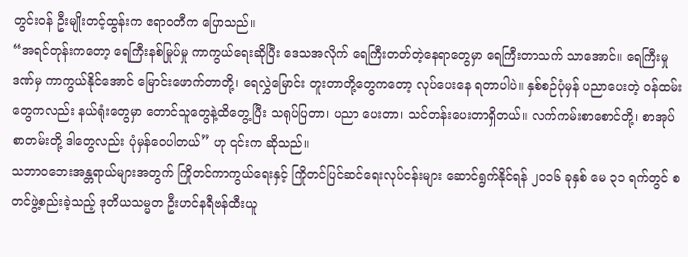တွင်းဝန် ဦးမျိုးတင့်ထွန်းက ဧရာဝတီက ပြောသည်။
“အရင်တုန်းကတော့ ရေကြီးနစ်မြုပ်မှု ကာကွယ်ရေးဆိုပြီး ဒေသအလိုက် ရေကြီးတတ်တဲ့နေရာတွေမှာ ရေကြီးတာသက် သာအောင်။ ရေကြီးမှုဒဏ်မှ ကာကွယ်နိုင်အောင် မြောင်းဖောက်တာတို့၊ ရေလွှဲမြောင်း တူးတာတို့တွေကတော့ လုပ်ပေးနေ ရတာပါပဲ။ နှစ်စဉ်ပုံမှန် ပညာပေးတဲ့ ဝန်ထမ်းတွေကလည်း နယ်ရုံးတွေမှာ တောင်သူတွေနဲ့ထိတွေ့ပြီး သရုပ်ပြတာ၊ ပညာ ပေးတာ၊ သင်တန်းပေးတာရှိတယ်။ လက်ကမ်းစာစောင်တို့၊ စာအုပ်စာတမ်းတို့ ဒါတွေလည်း ပုံမှန်ဝေပါတယ်” ဟု ၎င်းက ဆိုသည်။
သဘာဝဘေးအန္တရာယ်များအတွက် ကြိုတင်ကာကွယ်ရေးနှင့် ကြိုတင်ပြင်ဆင်ရေးလုပ်ငန်းများ ဆောင်ရွက်နိုင်ရန် ၂၀၁၆ ခုနှစ် မေ ၃၁ ရက်တွင် စတင်ဖွဲ့စည်းခဲ့သည့် ဒုတိယသမ္မတ ဦးဟင်နရီဗန်ထီးယူ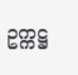ဥက္ကဋ္ဌ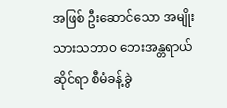အဖြစ် ဦးဆောင်သော အမျိုးသားသဘာဝ ဘေးအန္တရာယ်ဆိုင်ရာ စီမံခန့်ခွဲ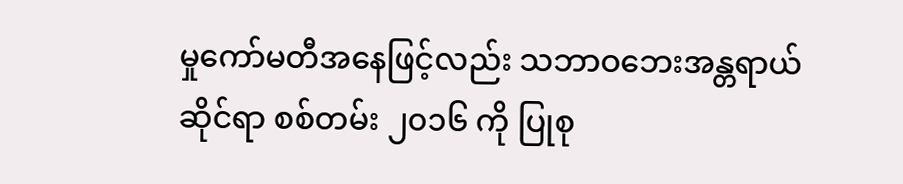မှုကော်မတီအနေဖြင့်လည်း သဘာဝဘေးအန္တရာယ်ဆိုင်ရာ စစ်တမ်း ၂၀၁၆ ကို ပြုစု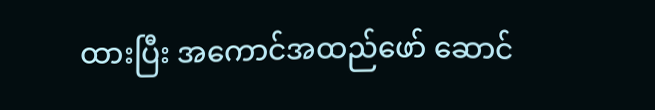ထားပြီး အကောင်အထည်ဖော် ဆောင်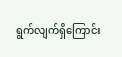ရွက်လျက်ရှိကြောင်း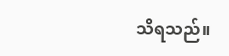သိရသည်။